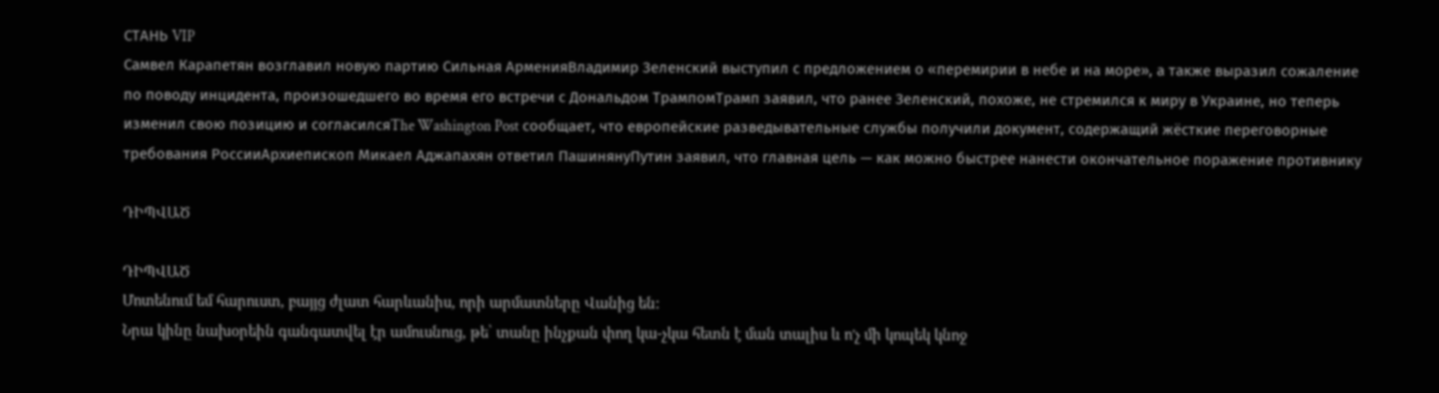СТАНЬ VIP
Самвел Карапетян возглавил новую партию Сильная АрменияВладимир Зеленский выступил с предложением о «перемирии в небе и на море», а также выразил сожаление по поводу инцидента, произошедшего во время его встречи с Дональдом ТрампомТрамп заявил, что ранее Зеленский, похоже, не стремился к миру в Украине, но теперь изменил свою позицию и согласилсяThe Washington Post сообщает, что европейские разведывательные службы получили документ, содержащий жёсткие переговорные требования РоссииАрхиепископ Микаел Аджапахян ответил ПашинянуПутин заявил, что главная цель — как можно быстрее нанести окончательное поражение противнику

ԴԻՊՎԱԾ

ԴԻՊՎԱԾ
Մոտենում եմ հարուստ, բայյց ժլատ հարևանիս, որի արմատները Վանից են:
Նրա կինը նախօրեին գանգատվել էր ամուսնուց, թե՝ տանը ինչքան փող կա-չկա հետն է ման տալիս և ո'չ մի կոպեկ կնոջ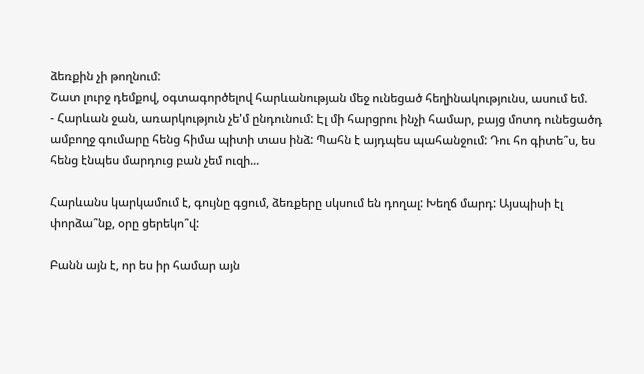ձեռքին չի թողնում:
Շատ լուրջ դեմքով, օգտագործելով հարևանության մեջ ունեցած հեղինակությունս, ասում եմ.
- Հարևան ջան, առարկություն չե'մ ընդունում: Էլ մի հարցրու ինչի համար, բայց մոտդ ունեցածդ ամբողջ գումարը հենց հիմա պիտի տաս ինձ: Պահն է այդպես պահանջում: Դու հո գիտե՞ս, ես հենց էնպես մարդուց բան չեմ ուզի...

Հարևանս կարկամում է, գույնը գցում, ձեռքերը սկսում են դողալ: Խեղճ մարդ: Այսպիսի էլ փորձա՞նք, օրը ցերեկո՞վ:

Բանն այն է, որ ես իր համար այն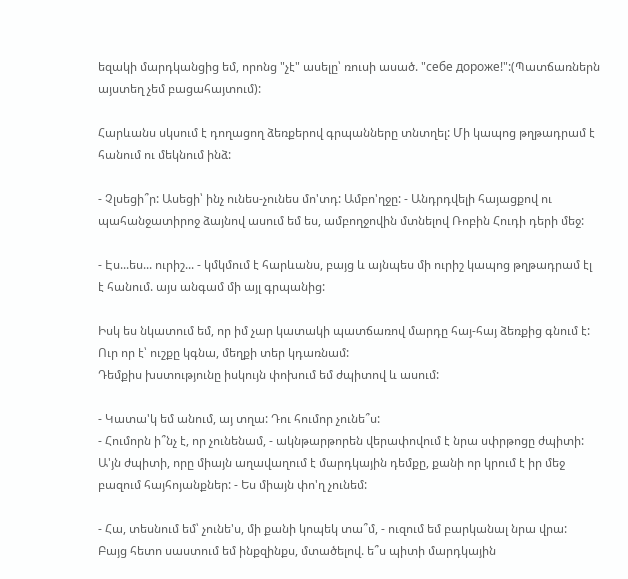եզակի մարդկանցից եմ, որոնց "չէ" ասելը՝ ռուսի ասած. "себе дороже!":(Պատճառներն այստեղ չեմ բացահայտում):

Հարևանս սկսում է դողացող ձեռքերով գրպանները տնտղել: Մի կապոց թղթադրամ է հանում ու մեկնում ինձ:

- Չլսեցի՞ր: Ասեցի՝ ինչ ունես-չունես մո'տդ: Ամբո'ղջը: - Անդրդվելի հայացքով ու պահանջատիրոջ ձայնով ասում եմ ես, ամբողջովին մտնելով Ռոբին Հուդի դերի մեջ:

- Էս...ես... ուրիշ... - կմկմում է հարևանս, բայց և այնպես մի ուրիշ կապոց թղթադրամ էլ է հանում. այս անգամ մի այլ գրպանից:

Իսկ ես նկատում եմ, որ իմ չար կատակի պատճառով մարդը հայ-հայ ձեռքից գնում է: Ուր որ է՝ ուշքը կգնա, մեղքի տեր կդառնամ:
Դեմքիս խստությունը իսկույն փոխում եմ ժպիտով և ասում:

- Կատա'կ եմ անում, այ տղա: Դու հումոր չունե՞ս:
- Հումորն ի՞նչ է, որ չունենամ, - ակնթարթորեն վերափովում է նրա սփրթոցը ժպիտի: Ա'յն ժպիտի, որը միայն աղավաղում է մարդկային դեմքը, քանի որ կրում է իր մեջ բազում հայհոյանքներ: - Ես միայն փո'ղ չունեմ:

- Հա, տեսնում եմ՝ չունե'ս, մի քանի կոպեկ տա՞մ, - ուզում եմ բարկանալ նրա վրա:
Բայց հետո սաստում եմ ինքզինքս, մտածելով. ե՞ս պիտի մարդկային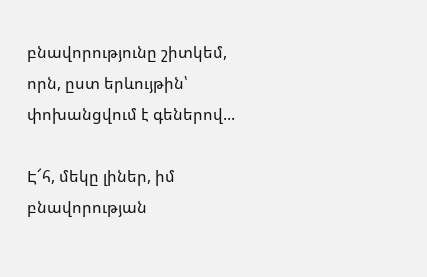բնավորությունը շիտկեմ, որն, ըստ երևույթին՝ փոխանցվում է գեներով...

Է՜հ, մեկը լիներ, իմ բնավորության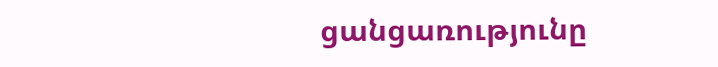ցանցառությունը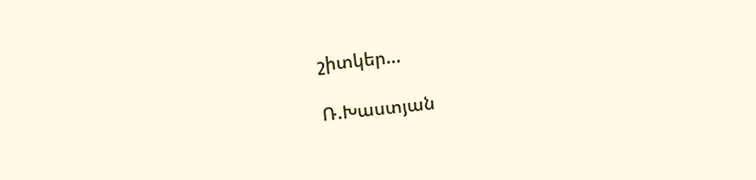շիտկեր...

Ռ.Խաստյան